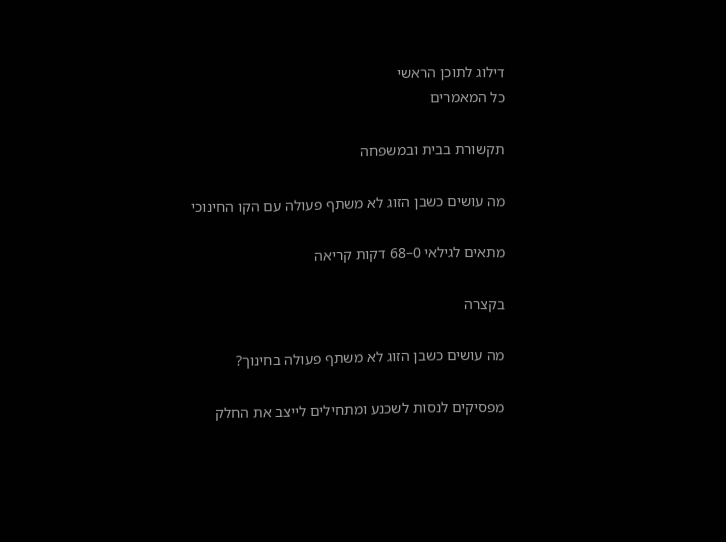דילוג לתוכן הראשי
כל המאמרים

תקשורת בבית ובמשפחה

מה עושים כשבן הזוג לא משתף פעולה עם הקו החינוכי

מתאים לגילאי 0–68 דקות קריאה

בקצרה

מה עושים כשבן הזוג לא משתף פעולה בחינוך?

מפסיקים לנסות לשכנע ומתחילים לייצב את החלק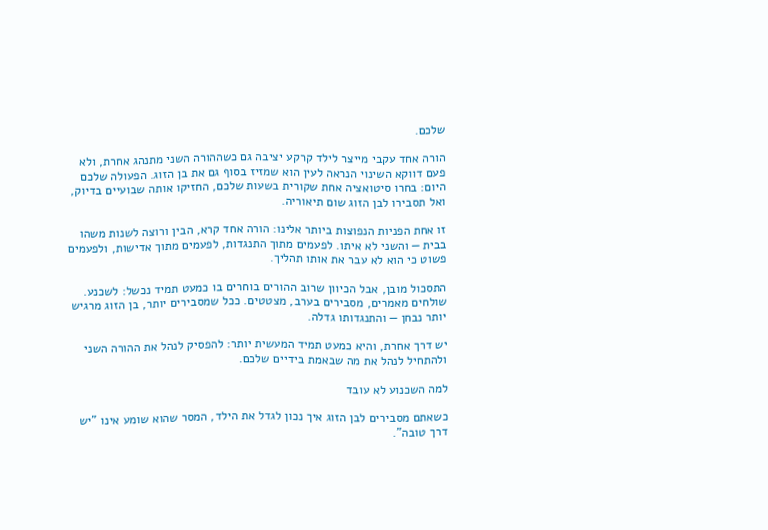שלכם.

הורה אחד עקבי מייצר לילד קרקע יציבה גם כשההורה השני מתנהג אחרת, ולא פעם דווקא השינוי הנראה לעין הוא שמזיז בסוף גם את בן הזוג. הפעולה שלכם היום: בחרו סיטואציה אחת שקורית בשעות שלכם, החזיקו אותה שבועיים בדיוק, ואל תסבירו לבן הזוג שום תיאוריה.

זו אחת הפניות הנפוצות ביותר אלינו: הורה אחד קרא, הבין ורוצה לשנות משהו בבית — והשני לא איתו. לפעמים מתוך התנגדות, לפעמים מתוך אדישות, ולפעמים פשוט כי הוא לא עבר את אותו תהליך.

התסכול מובן, אבל הכיוון שרוב ההורים בוחרים בו כמעט תמיד נכשל: לשכנע. שולחים מאמרים, מסבירים בערב, מצטטים. ככל שמסבירים יותר, בן הזוג מרגיש יותר נבחן — והתנגדותו גדלה.

יש דרך אחרת, והיא כמעט תמיד המעשית יותר: להפסיק לנהל את ההורה השני ולהתחיל לנהל את מה שבאמת בידיים שלכם.

למה השכנוע לא עובד

כשאתם מסבירים לבן הזוג איך נכון לגדל את הילד, המסר שהוא שומע אינו "יש דרך טובה".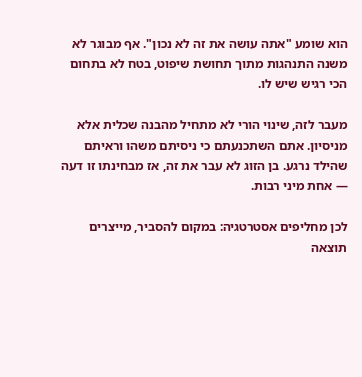הוא שומע "אתה עושה את זה לא נכון". אף מבוגר לא משנה התנהגות מתוך תחושת שיפוט, בטח לא בתחום הכי רגיש שיש לו.

מעבר לזה, שינוי הורי לא מתחיל מהבנה שכלית אלא מניסיון. אתם השתכנעתם כי ניסיתם משהו וראיתם שהילד נרגע. בן הזוג לא עבר את זה, אז מבחינתו זו דעה — אחת מיני רבות.

לכן מחליפים אסטרטגיה: במקום להסביר, מייצרים תוצאה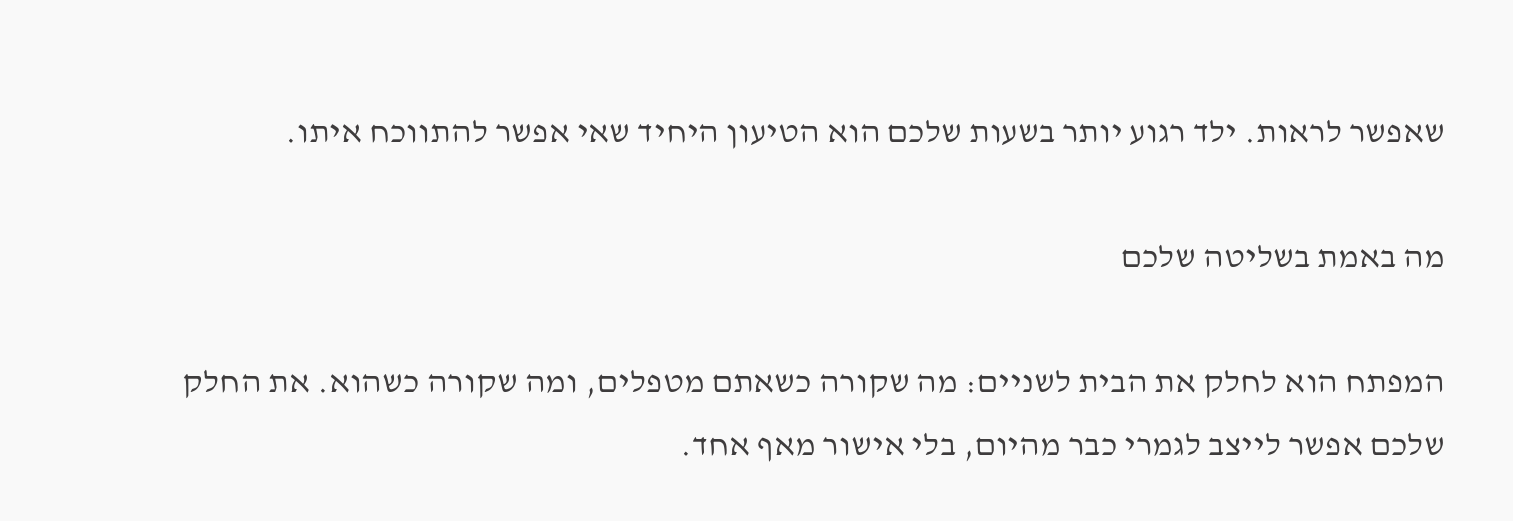שאפשר לראות. ילד רגוע יותר בשעות שלכם הוא הטיעון היחיד שאי אפשר להתווכח איתו.

מה באמת בשליטה שלכם

המפתח הוא לחלק את הבית לשניים: מה שקורה כשאתם מטפלים, ומה שקורה כשהוא. את החלק שלכם אפשר לייצב לגמרי כבר מהיום, בלי אישור מאף אחד.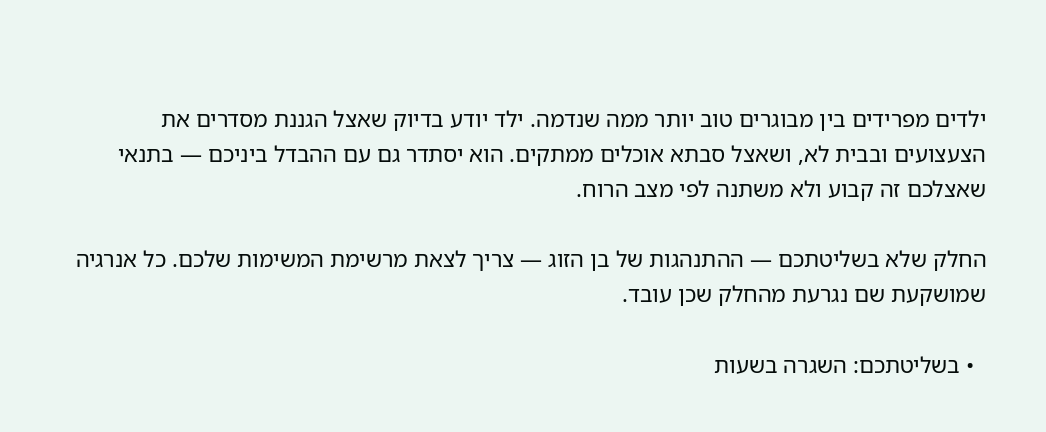ילדים מפרידים בין מבוגרים טוב יותר ממה שנדמה. ילד יודע בדיוק שאצל הגננת מסדרים את הצעצועים ובבית לא, ושאצל סבתא אוכלים ממתקים. הוא יסתדר גם עם ההבדל ביניכם — בתנאי שאצלכם זה קבוע ולא משתנה לפי מצב הרוח.

החלק שלא בשליטתכם — ההתנהגות של בן הזוג — צריך לצאת מרשימת המשימות שלכם. כל אנרגיה שמושקעת שם נגרעת מהחלק שכן עובד.

  • בשליטתכם: השגרה בשעות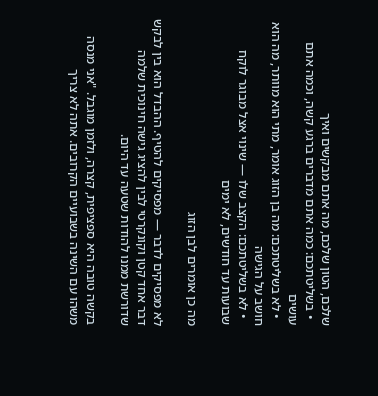שלכם, הטון שלכם, מה אתם מבקשים ואיך
  • בשליטתכם: כמה אתם מדברים ברגע קשה, וכמה אתם עושים
  • לא בשליטתכם: מה בן הזוג אומר, מתי הוא מוותר, מה הוא חושב על הגישה
  • לא בשליטתכם: הקצב שלו — שינוי אצל מבוגר לוקח שבועות עד חודשים, לא ימים

מה כן אומרים לבן הזוג

לא מפסיקים לדבר — מפסיקים להטיף. ההבדל הוא בין לבקש דבר אחד קטן וקונקרטי לבין להציג גישה חינוכית שלמה שדורשת ממנו להודות שטעה עד היום.

בקשה טובה היא ספציפית, קצרה, ולזמן מוגבל. "אני מנסה משהו עם השינה בשבועיים הקרובים. אתה לא צריך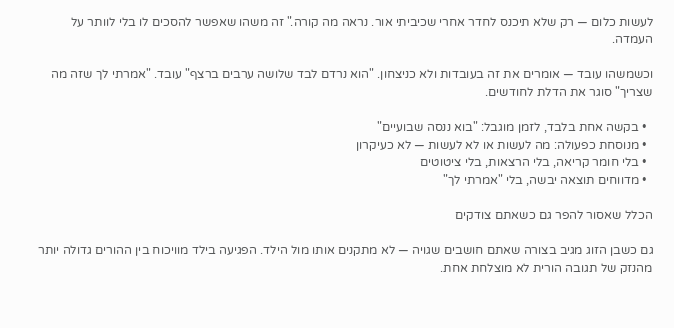לעשות כלום — רק שלא תיכנס לחדר אחרי שכיביתי אור. נראה מה קורה." זה משהו שאפשר להסכים לו בלי לוותר על העמדה.

וכשמשהו עובד — אומרים את זה בעובדות ולא כניצחון. "הוא נרדם לבד שלושה ערבים ברצף" עובד. "אמרתי לך שזה מה שצריך" סוגר את הדלת לחודשים.

  • בקשה אחת בלבד, לזמן מוגבל: "בוא ננסה שבועיים"
  • מנוסחת כפעולה: מה לעשות או לא לעשות — לא כעיקרון
  • בלי חומר קריאה, בלי הרצאות, בלי ציטוטים
  • מדווחים תוצאה יבשה, בלי "אמרתי לך"

הכלל שאסור להפר גם כשאתם צודקים

גם כשבן הזוג מגיב בצורה שאתם חושבים שגויה — לא מתקנים אותו מול הילד. הפגיעה בילד מוויכוח בין ההורים גדולה יותר מהנזק של תגובה הורית לא מוצלחת אחת.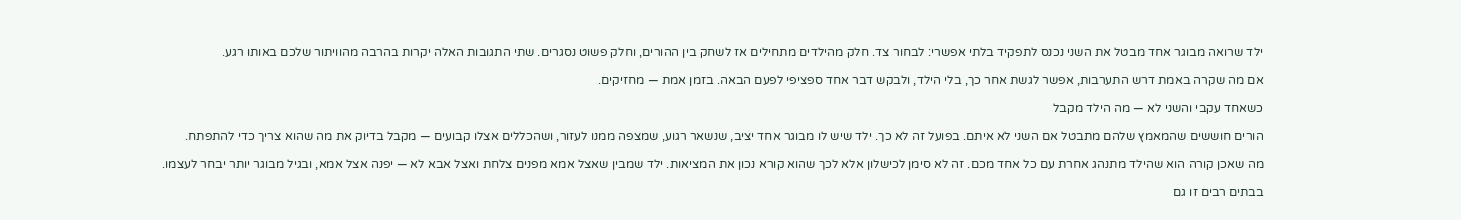ילד שרואה מבוגר אחד מבטל את השני נכנס לתפקיד בלתי אפשרי: לבחור צד. חלק מהילדים מתחילים אז לשחק בין ההורים, וחלק פשוט נסגרים. שתי התגובות האלה יקרות בהרבה מהוויתור שלכם באותו רגע.

אם מה שקרה באמת דרש התערבות, אפשר לגשת אחר כך, בלי הילד, ולבקש דבר אחד ספציפי לפעם הבאה. בזמן אמת — מחזיקים.

כשאחד עקבי והשני לא — מה הילד מקבל

הורים חוששים שהמאמץ שלהם מתבטל אם השני לא איתם. בפועל זה לא כך. ילד שיש לו מבוגר אחד יציב, שנשאר רגוע, שמצפה ממנו לעזור, ושהכללים אצלו קבועים — מקבל בדיוק את מה שהוא צריך כדי להתפתח.

מה שאכן קורה הוא שהילד מתנהג אחרת עם כל אחד מכם. זה לא סימן לכישלון אלא לכך שהוא קורא נכון את המציאות. ילד שמבין שאצל אמא מפנים צלחת ואצל אבא לא — יפנה אצל אמא, ובגיל מבוגר יותר יבחר לעצמו.

בבתים רבים זו גם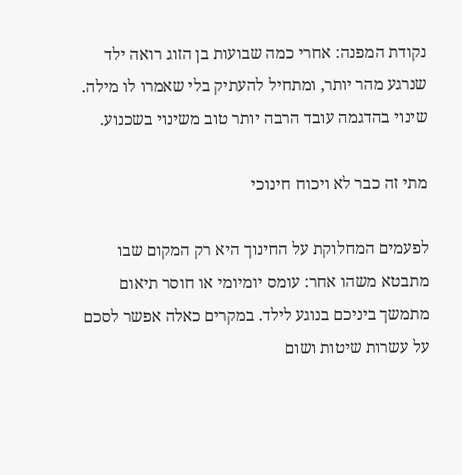נקודת המפנה: אחרי כמה שבועות בן הזוג רואה ילד שנרגע מהר יותר, ומתחיל להעתיק בלי שאמרו לו מילה. שינוי בהדגמה עובד הרבה יותר טוב משינוי בשכנוע.

מתי זה כבר לא ויכוח חינוכי

לפעמים המחלוקת על החינוך היא רק המקום שבו מתבטא משהו אחר: עומס יומיומי או חוסר תיאום מתמשך ביניכם בנוגע לילד. במקרים כאלה אפשר לסכם על עשרות שיטות ושום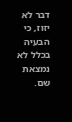דבר לא יזוז, כי הבעיה בכלל לא נמצאת שם.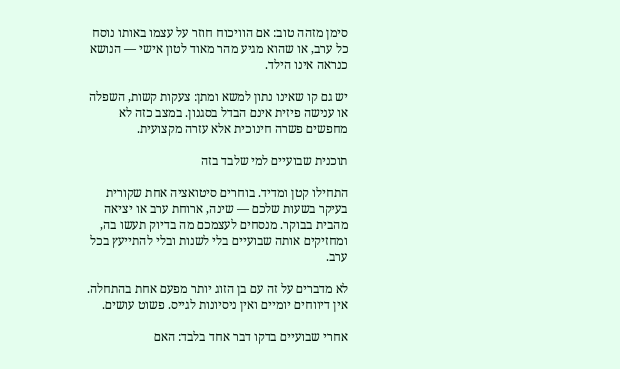סימן מזהה טוב: אם הוויכוח חוזר על עצמו באותו נוסח כל ערב, או שהוא מגיע מהר מאוד לטון אישי — הנושא כנראה אינו הילד.

יש גם קו שאינו נתון למשא ומתן: צעקות קשות, השפלה או ענישה פיזית אינם הבדל בסגנון. במצב כזה לא מחפשים פשרה חינוכית אלא עזרה מקצועית.

תוכנית שבועיים למי שלבד בזה

התחילו קטן ומדיד. בוחרים סיטואציה אחת שקורית בעיקר בשעות שלכם — שינה, ארוחת ערב או יציאה מהבית בבוקר. מנסחים לעצמכם מה בדיוק תעשו בה, ומחזיקים אותה שבועיים בלי לשנות ובלי להתייעץ בכל ערב.

לא מדברים על זה עם בן הזוג יותר מפעם אחת בהתחלה. אין דיווחים יומיים ואין ניסיונות לגייס. פשוט עושים.

אחרי שבועיים בדקו דבר אחד בלבד: האם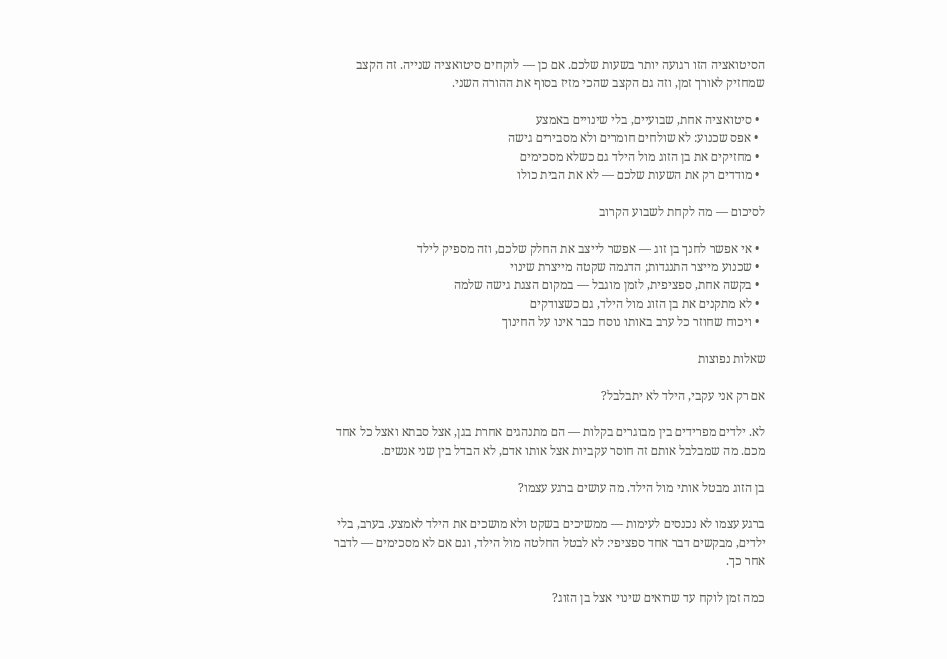הסיטואציה הזו רגועה יותר בשעות שלכם. אם כן — לוקחים סיטואציה שנייה. זה הקצב שמחזיק לאורך זמן, וזה גם הקצב שהכי מזיז בסוף את ההורה השני.

  • סיטואציה אחת, שבועיים, בלי שינויים באמצע
  • אפס שכנוע: לא שולחים חומרים ולא מסבירים גישה
  • מחזיקים את בן הזוג מול הילד גם כשלא מסכימים
  • מודדים רק את השעות שלכם — לא את הבית כולו

לסיכום — מה לקחת לשבוע הקרוב

  • אי אפשר לחנך בן זוג — אפשר לייצב את החלק שלכם, וזה מספיק לילד
  • שכנוע מייצר התנגדות; הדגמה שקטה מייצרת שינוי
  • בקשה אחת, ספציפית, לזמן מוגבל — במקום הצגת גישה שלמה
  • לא מתקנים את בן הזוג מול הילד, גם כשצודקים
  • ויכוח שחוזר כל ערב באותו נוסח כבר אינו על החינוך

שאלות נפוצות

אם רק אני עקבי, הילד לא יתבלבל?

לא. ילדים מפרידים בין מבוגרים בקלות — הם מתנהגים אחרת בגן, אצל סבתא ואצל כל אחד מכם. מה שמבלבל אותם זה חוסר עקביות אצל אותו אדם, לא הבדל בין שני אנשים.

בן הזוג מבטל אותי מול הילד. מה עושים ברגע עצמו?

ברגע עצמו לא נכנסים לעימות — ממשיכים בשקט ולא מושכים את הילד לאמצע. בערב, בלי ילדים, מבקשים דבר אחד ספציפי: לא לבטל החלטה מול הילד, וגם אם לא מסכימים — לדבר אחר כך.

כמה זמן לוקח עד שרואים שינוי אצל בן הזוג?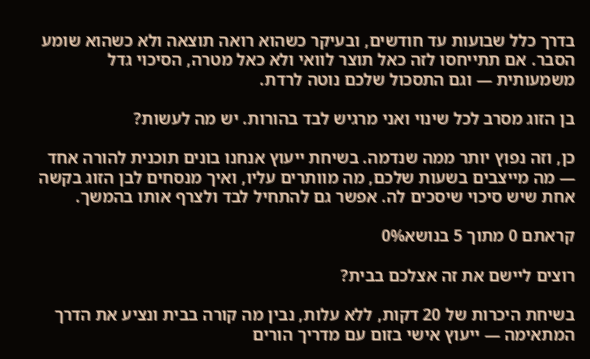בדרך כלל שבועות עד חודשים, ובעיקר כשהוא רואה תוצאה ולא כשהוא שומע הסבר. אם תתייחסו לזה כאל תוצר לוואי ולא כאל מטרה, הסיכוי גדל משמעותית — וגם התסכול שלכם נוטה לרדת.

בן הזוג מסרב לכל שינוי ואני מרגיש לבד בהורות. יש מה לעשות?

כן, וזה נפוץ יותר ממה שנדמה. בשיחת ייעוץ אנחנו בונים תוכנית להורה אחד — מה מייצבים בשעות שלכם, מה מוותרים עליו, ואיך מנסחים לבן הזוג בקשה אחת שיש סיכוי שיסכים לה. אפשר גם להתחיל לבד ולצרף אותו בהמשך.

קראתם 0 מתוך 5 בנושא0%

רוצים ליישם את זה אצלכם בבית?

בשיחת היכרות של 20 דקות, ללא עלות, נבין מה קורה בבית ונציע את הדרך המתאימה — ייעוץ אישי בזום עם מדריך הורים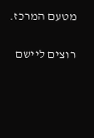מטעם המרכז.

רוצים ליישם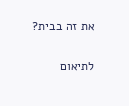את זה בבית?

לתיאום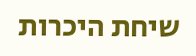שיחת היכרות